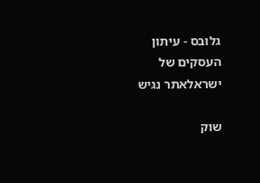גלובס - עיתון העסקים של ישראלאתר נגיש

שוק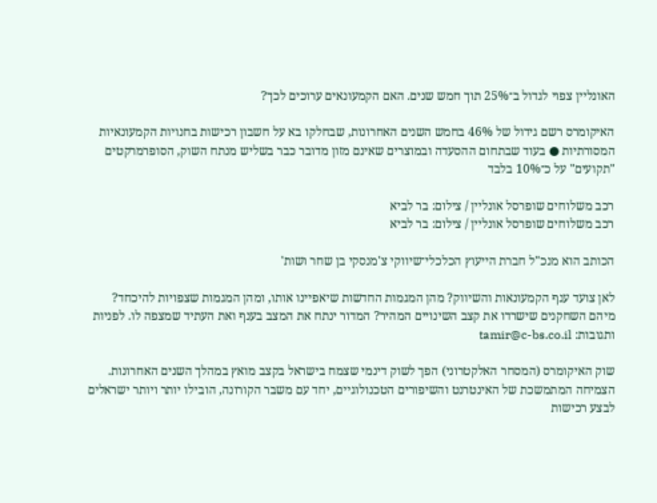האונליין צפוי לגדול ב־25% תוך חמש שנים. האם הקמעונאים ערוכים לכך?

האיקומרס רשם גידול של 46% בחמש השנים האחרונות, שבחלקו בא על חשבון רכישות בחנויות הקמעונאיות המסורתיות ● בעוד שבתחום ההסעדה ובמוצרים שאינם מזון מדובר כבר בשליש מנתח השוק, הסופרמרקטים "תקועים" על כ־10% בלבד

רכב משלוחים שופרסל אונליין / צילום: בר לביא
רכב משלוחים שופרסל אונליין / צילום: בר לביא

הכותב הוא מנכ"ל חברת הייעוץ הכלכלי־שיווקי צ'מנסקי בן שחר ושות'

לאן צועד ענף הקמעונאות והשיווק? מהן המגמות החדשות שיאפיינו אותו, ומהן המגמות שצפויות להיכחד? מיהם השחקנים שישרדו את קצב השינויים המהיר? המדור ינתח את המצב בענף ואת העתיד שמצפה לו. לפניות ותגובות: tamir@c-bs.co.il

שוק האיקומרס (המסחר האלקטרוני) הפך לשוק דינמי שצמח בישראל בקצב מואץ במהלך השנים האחרונות. הצמיחה המתמשכת של האינטרנט והשיפורים הטכנולוגיים, יחד עם משבר הקורונה, הובילו יותר ויותר ישראלים לבצע רכישות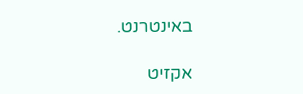באינטרנט.

אקזיט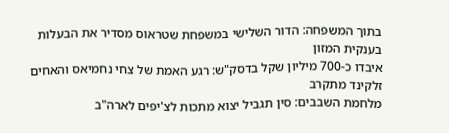בתוך המשפחה: הדור השלישי במשפחת שטראוס מסדיר את הבעלות בענקית המזון
איבדו כ-700 מיליון שקל בדסק"ש: רגע האמת של צחי נחמיאס והאחים זלקינד מתקרב
מלחמת השבבים: סין תגביל יצוא מתכות לצ'יפים לארה"ב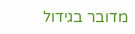מדובר בגידול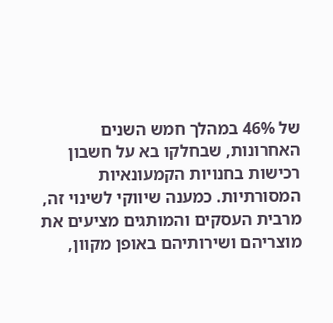של 46% במהלך חמש השנים האחרונות, שבחלקו בא על חשבון רכישות בחנויות הקמעונאיות המסורתיות. כמענה שיווקי לשינוי זה, מרבית העסקים והמותגים מציעים את מוצריהם ושירותיהם באופן מקוון,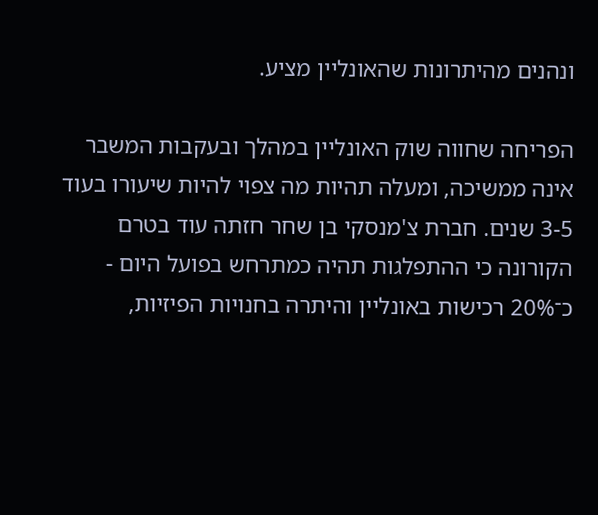ונהנים מהיתרונות שהאונליין מציע.

הפריחה שחווה שוק האונליין במהלך ובעקבות המשבר אינה ממשיכה, ומעלה תהיות מה צפוי להיות שיעורו בעוד 3-5 שנים. חברת צ'מנסקי בן שחר חזתה עוד בטרם הקורונה כי ההתפלגות תהיה כמתרחש בפועל היום - כ־20% רכישות באונליין והיתרה בחנויות הפיזיות,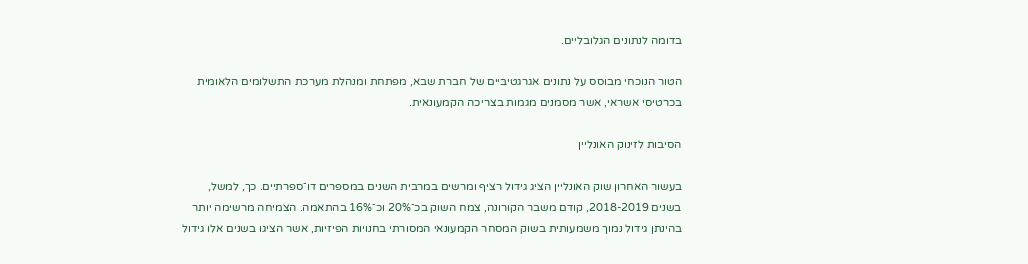בדומה לנתונים הגלובליים.

הטור הנוכחי מבוסס על נתונים אגרגטיביים של חברת שבא, מפתחת ומנהלת מערכת התשלומים הלאומית בכרטיסי אשראי, אשר מסמנים מגמות בצריכה הקמעונאית.

הסיבות לזינוק האונליין

בעשור האחרון שוק האונליין הציג גידול רציף ומרשים במרבית השנים במספרים דו־ספרתיים. כך, למשל, בשנים 2018-2019, קודם משבר הקורונה, צמח השוק בכ־20% וכ־16% בהתאמה. הצמיחה מרשימה יותר בהינתן גידול נמוך משמעותית בשוק המסחר הקמעונאי המסורתי בחנויות הפיזיות, אשר הציגו בשנים אלו גידול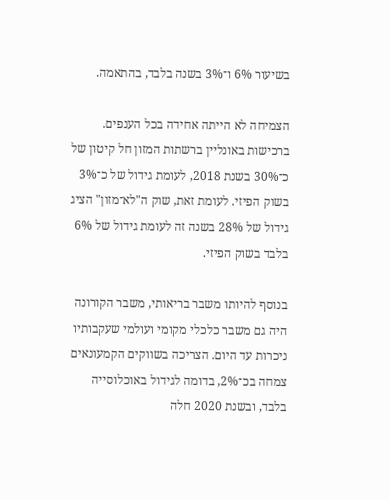בשיעור 6% ו־3% בשנה בלבד, בהתאמה.

הצמיחה לא הייתה אחידה בכל הענפים. ברכישות באונליין ברשתות המזון חל קיטון של כ־30% בשנת 2018, לעומת גידול של כ־3% בשוק הפיזי. לעומת זאת, שוק ה"לא־מזון" הציג גידול של 28% בשנה זה לעומת גידול של 6% בלבד בשוק הפיזי.

בנוסף להיותו משבר בריאותי, משבר הקורונה היה גם משבר כלכלי מקומי ועולמי שעקבותיו ניכרות עד היום. הצריכה בשווקים הקמעונאים צמחה בכ־2%, בדומה לגידול באוכלוסייה בלבד, ובשנת 2020 חלה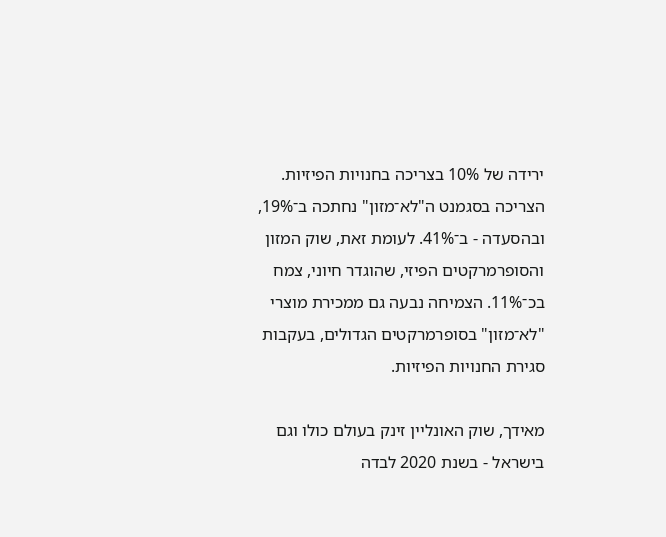ירידה של 10% בצריכה בחנויות הפיזיות. הצריכה בסגמנט ה"לא־מזון" נחתכה ב־19%, ובהסעדה - ב־41%. לעומת זאת, שוק המזון והסופרמרקטים הפיזי, שהוגדר חיוני, צמח בכ־11%. הצמיחה נבעה גם ממכירת מוצרי "לא־מזון" בסופרמרקטים הגדולים, בעקבות סגירת החנויות הפיזיות.

מאידך, שוק האונליין זינק בעולם כולו וגם בישראל - בשנת 2020 לבדה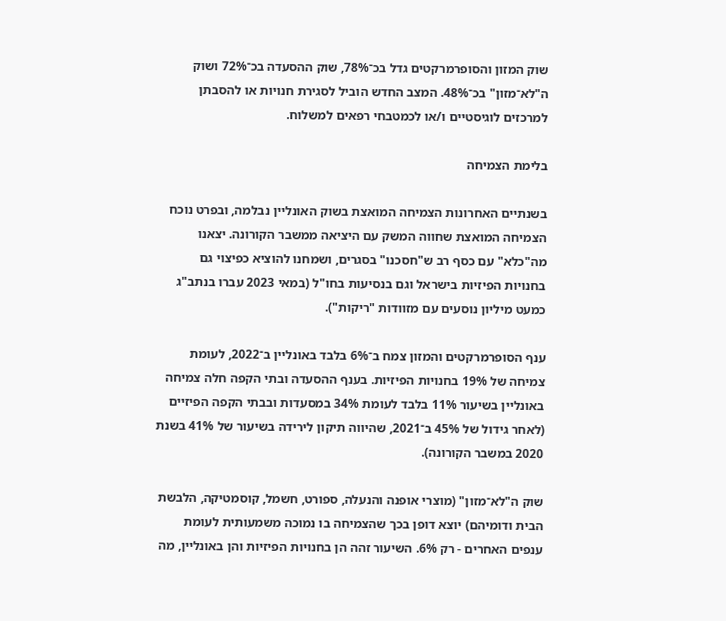שוק המזון והסופרמרקטים גדל בכ־78%, שוק ההסעדה בכ־72% ושוק ה"לא־מזון" בכ־48%. המצב החדש הוביל לסגירת חנויות או להסבתן למרכזים לוגיסטיים ו/או לכמטבחי רפאים למשלוח.

בלימת הצמיחה

בשנתיים האחרונות הצמיחה המואצת בשוק האונליין נבלמה, ובפרט נוכח הצמיחה המואצת שחווה המשק עם היציאה ממשבר הקורונה. יצאנו מה"כלא" עם כסף רב ש"חסכנו" בסגרים, ושמחנו להוציא כפיצוי גם בחנויות הפיזיות בישראל וגם בנסיעות בחו"ל (במאי 2023 עברו בנתב"ג כמעט מיליון נוסעים עם מזוודות "ריקות").

ענף הסופרמרקטים והמזון צמח ב־6% בלבד באונליין ב־2022, לעומת צמיחה של 19% בחנויות הפיזיות. בענף ההסעדה ובתי הקפה חלה צמיחה באונליין בשיעור 11% בלבד לעומת 34% במסעדות ובבתי הקפה הפיזיים (לאחר גידול של 45% ב־2021, שהיווה תיקון לירידה בשיעור של 41% בשנת 2020 במשבר הקורונה).

שוק ה"לא־מזון" (מוצרי אופנה והנעלה, ספורט, חשמל, קוסמטיקה, הלבשת הבית ודומיהם) יוצא דופן בכך שהצמיחה בו נמוכה משמעותית לעומת ענפים האחרים - רק 6%. השיעור זהה הן בחנויות הפיזיות והן באונליין, מה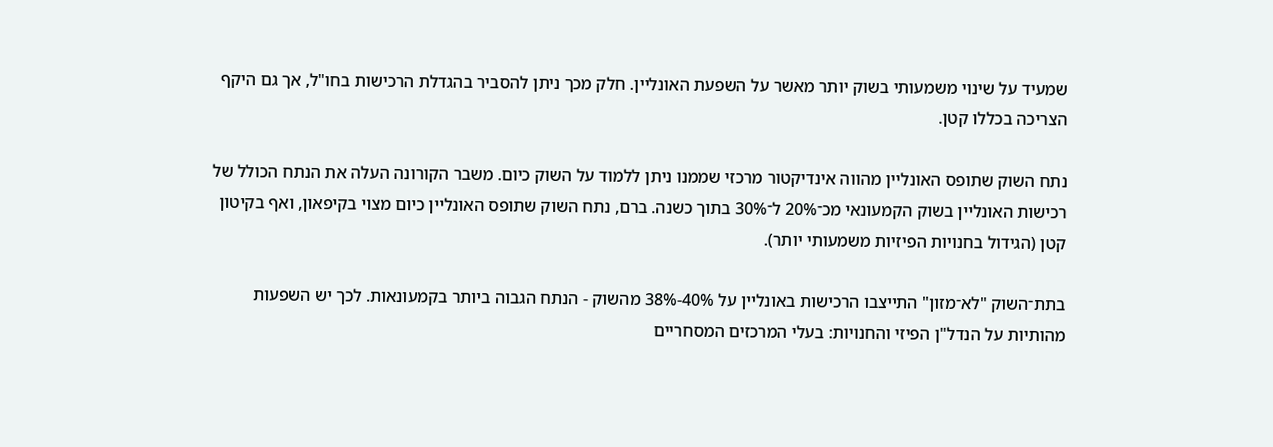שמעיד על שינוי משמעותי בשוק יותר מאשר על השפעת האונליין. חלק מכך ניתן להסביר בהגדלת הרכישות בחו"ל, אך גם היקף הצריכה בכללו קטן.

נתח השוק שתופס האונליין מהווה אינדיקטור מרכזי שממנו ניתן ללמוד על השוק כיום. משבר הקורונה העלה את הנתח הכולל של רכישות האונליין בשוק הקמעונאי מכ־20% ל־30% בתוך כשנה. ברם, נתח השוק שתופס האונליין כיום מצוי בקיפאון, ואף בקיטון קטן (הגידול בחנויות הפיזיות משמעותי יותר).

בתת־השוק "לא־מזון" התייצבו הרכישות באונליין על 40%-38% מהשוק - הנתח הגבוה ביותר בקמעונאות. לכך יש השפעות מהותיות על הנדל"ן הפיזי והחנויות: בעלי המרכזים המסחריים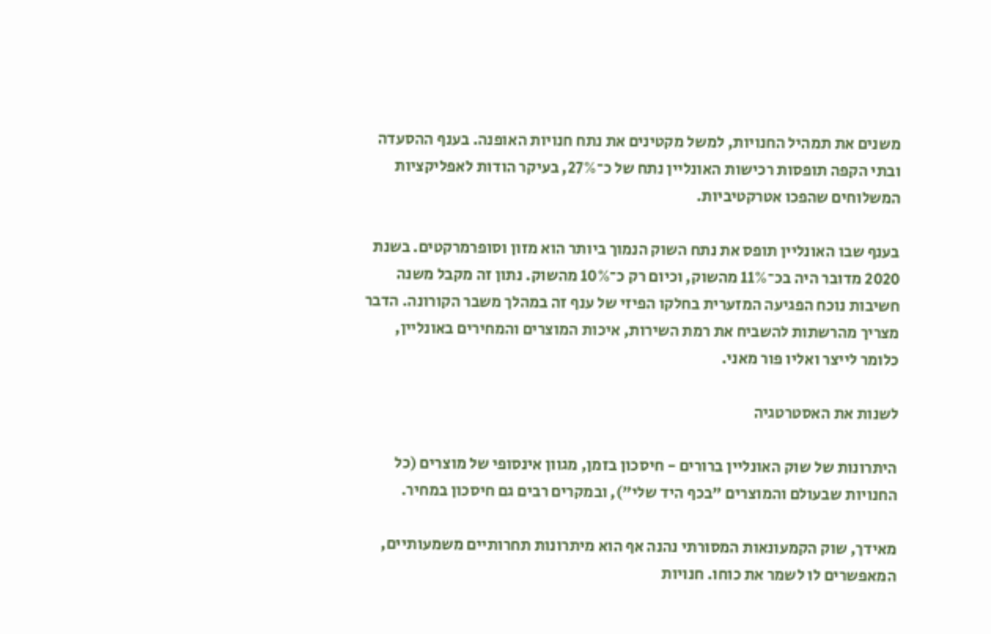משנים את תמהיל החנויות, למשל מקטינים את נתח חנויות האופנה. בענף ההסעדה ובתי הקפה תופסות רכישות האונליין נתח של כ־27%, בעיקר הודות לאפליקציות המשלוחים שהפכו אטרקטיביות.

בענף שבו האונליין תופס את נתח השוק הנמוך ביותר הוא מזון וסופרמרקטים. בשנת 2020 מדובר היה בכ־11% מהשוק, וכיום רק כ־10% מהשוק. נתון זה מקבל משנה חשיבות נוכח הפגיעה המזערית בחלקו הפיזי של ענף זה במהלך משבר הקורונה. הדבר מצריך מהרשתות להשביח את רמת השירות, איכות המוצרים והמחירים באונליין, כלומר לייצר ואליו פור מאני.

לשנות את האסטרטגיה

היתרונות של שוק האונליין ברורים - חיסכון בזמן, מגוון אינסופי של מוצרים (כל החנויות שבעולם והמוצרים "בכף היד שלי"), ובמקרים רבים גם חיסכון במחיר.

מאידך, שוק הקמעונאות המסורתי נהנה אף הוא מיתרונות תחרותיים משמעותיים, המאפשרים לו לשמר את כוחו. חנויות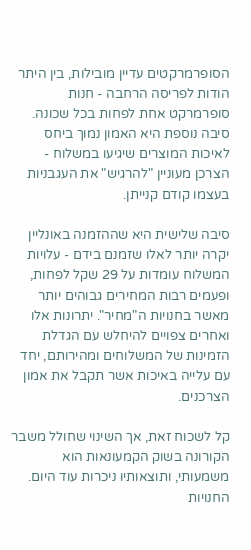הסופרמרקטים עדיין מובילות, בין היתר הודות לפריסה הרחבה - חנות סופרמרקט אחת לפחות בכל שכונה. סיבה נוספת היא האמון נמוך ביחס לאיכות המוצרים שיגיעו במשלוח - הצרכן מעוניין "להרגיש" את העגבניות בעצמו קודם קנייתן.

סיבה שלישית היא שההזמנה באונליין יקרה יותר לאלו שזמנם בידם - עלויות המשלוח עומדות על 29 שקל לפחות, ופעמים רבות המחירים גבוהים יותר מאשר בחנויות ה"מחיר". יתרונות אלו ואחרים צפויים להיחלש עם הגדלת הזמינות של המשלוחים ומהירותם, יחד עם עלייה באיכות אשר תקבל את אמון הצרכנים.

קל לשכוח זאת, אך השינוי שחולל משבר הקורונה בשוק הקמעונאות הוא משמעותי, ותוצאותיו ניכרות עוד היום. החנויות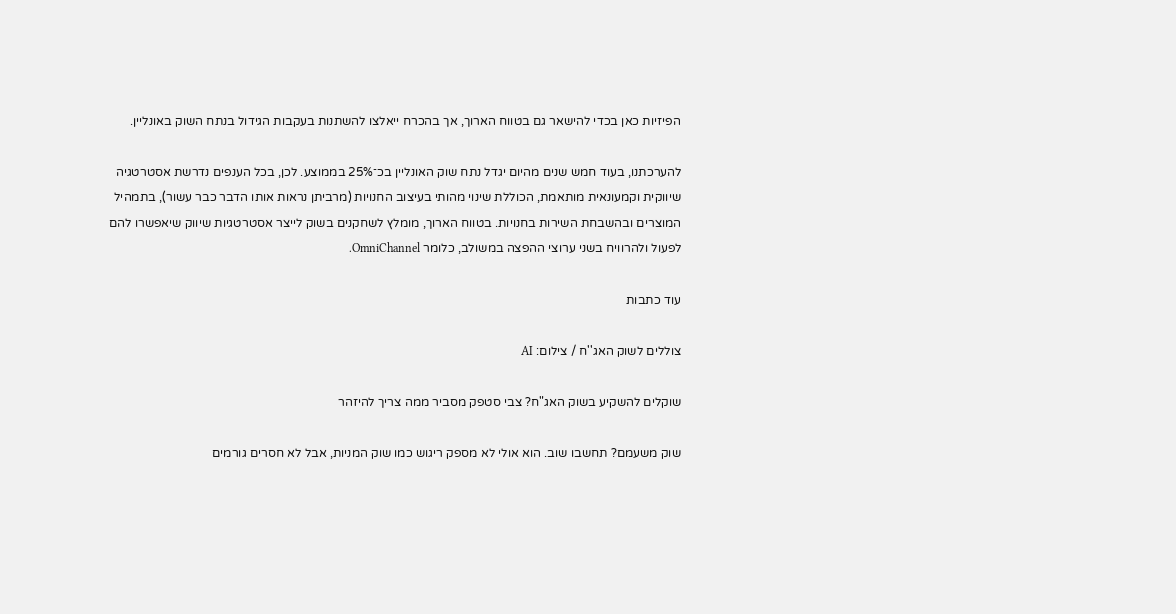הפיזיות כאן בכדי להישאר גם בטווח הארוך, אך בהכרח ייאלצו להשתנות בעקבות הגידול בנתח השוק באונליין.

להערכתנו, בעוד חמש שנים מהיום יגדל נתח שוק האונליין בכ־25% בממוצע. לכן, בכל הענפים נדרשת אסטרטגיה שיווקית וקמעונאית מותאמת, הכוללת שינוי מהותי בעיצוב החנויות (מרביתן נראות אותו הדבר כבר עשור), בתמהיל המוצרים ובהשבחת השירות בחנויות. בטווח הארוך, מומלץ לשחקנים בשוק לייצר אסטרטגיות שיווק שיאפשרו להם לפעול ולהרוויח בשני ערוצי ההפצה במשולב, כלומר OmniChannel.

עוד כתבות

צוללים לשוק האג''ח / צילום: AI

שוקלים להשקיע בשוק האג"ח? צבי סטפק מסביר ממה צריך להיזהר

שוק משעמם? תחשבו שוב. הוא אולי לא מספק ריגוש כמו שוק המניות, אבל לא חסרים גורמים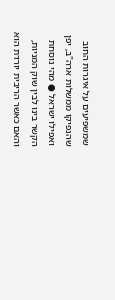שמשפיעים על איגרות החוב שהנפיקו ממשלות ארה"ב, יפן ואפילו ישראל ● מהי נוסחת הקשר בינו לבין שוק המניות, והאם כאשר הריבית יורדת הוא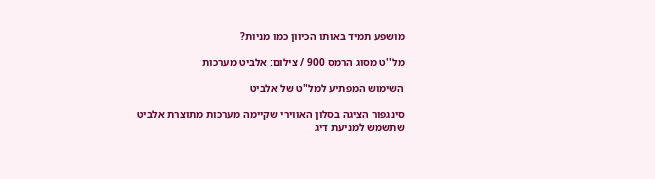מושפע תמיד באותו הכיוון כמו מניות?

מל''ט מסוג הרמס 900 / צילום: אלביט מערכות

השימוש המפתיע למל"ט של אלביט

סינגפור הציגה בסלון האווירי שקיימה מערכות מתוצרת אלביט שתשמש למניעת דיג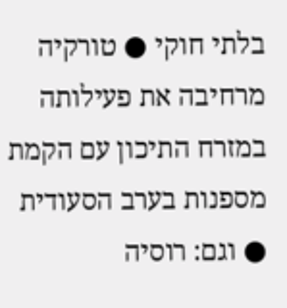בלתי חוקי ● טורקיה מרחיבה את פעילותה במזרח התיכון עם הקמת מספנות בערב הסעודית ● וגם: רוסיה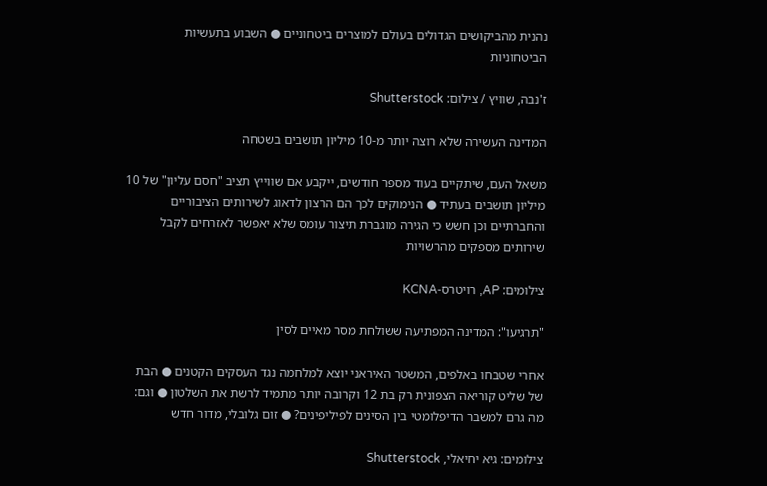נהנית מהביקושים הגדולים בעולם למוצרים ביטחוניים ● השבוע בתעשיות הביטחוניות

ז'נבה, שוויץ / צילום: Shutterstock

המדינה העשירה שלא רוצה יותר מ-10 מיליון תושבים בשטחה

משאל העם, שיתקיים בעוד מספר חודשים, ייקבע אם שווייץ תציב "חסם עליון" של 10 מיליון תושבים בעתיד ● הנימוקים לכך הם הרצון לדאוג לשירותים הציבוריים והחברתיים וכן חשש כי הגירה מוגברת תיצור עומס שלא יאפשר לאזרחים לקבל שירותים מספקים מהרשויות

צילומים: AP, רויטרס-KCNA

"תרגיעו": המדינה המפתיעה ששולחת מסר מאיים לסין

אחרי שטבחו באלפים, המשטר האיראני יוצא למלחמה נגד העסקים הקטנים ● הבת של שליט קוריאה הצפונית רק בת 12 וקרובה יותר מתמיד לרשת את השלטון ● וגם: מה גרם למשבר הדיפלומטי בין הסינים לפיליפינים? ● זום גלובלי, מדור חדש

צילומים: גיא יחיאלי, Shutterstock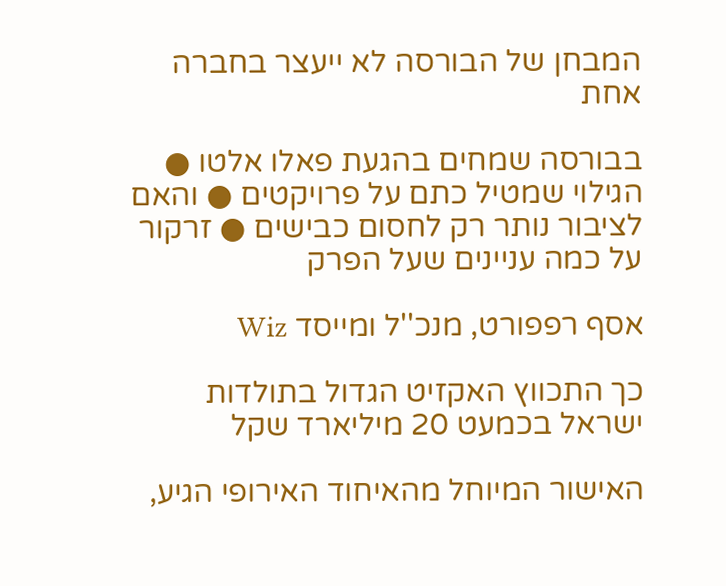המבחן של הבורסה לא ייעצר בחברה אחת

בבורסה שמחים בהגעת פאלו אלטו ● הגילוי שמטיל כתם על פרויקטים ● והאם לציבור נותר רק לחסום כבישים ● זרקור על כמה עניינים שעל הפרק

אסף רפפורט, מנכ''ל ומייסד Wiz

כך התכווץ האקזיט הגדול בתולדות ישראל בכמעט 20 מיליארד שקל

האישור המיוחל מהאיחוד האירופי הגיע,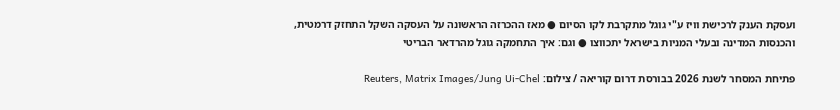ועסקת הענק לרכישת וויז ע"י גוגל מתקרבת לקו הסיום ● מאז ההכרזה הראשונה על העסקה השקל התחזק דרמטית, והכנסות המדינה ובעלי המניות בישראל יתכווצו ● וגם: איך התחמקה גוגל מהרדאר הבריטי

פתיחת המסחר לשנת 2026 בבורסת דרום קוריאה / צילום: Reuters, Matrix Images/Jung Ui-Chel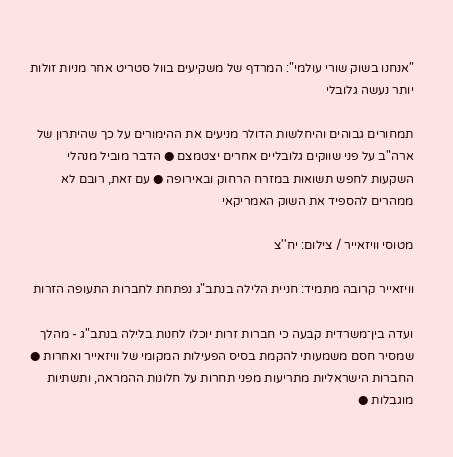"אנחנו בשוק שורי עולמי": המרדף של משקיעים בוול סטריט אחר מניות זולות יותר נעשה גלובלי

תמחורים גבוהים והיחלשות הדולר מניעים את ההימורים על כך שהיתרון של ארה"ב על פני שווקים גלובליים אחרים יצטמצם ● הדבר מוביל מנהלי השקעות לחפש תשואות במזרח הרחוק ובאירופה ● עם זאת, רובם לא ממהרים להספיד את השוק האמריקאי

מטוסי וויזאייר / צילום: יח''צ

וויזאייר קרובה מתמיד: חניית הלילה בנתב"ג נפתחת לחברות התעופה הזרות

ועדה בין־משרדית קבעה כי חברות זרות יוכלו לחנות בלילה בנתב"ג - מהלך שמסיר חסם משמעותי להקמת בסיס הפעילות המקומי של וויזאייר ואחרות ● החברות הישראליות מתריעות מפני תחרות על חלונות ההמראה, ותשתיות מוגבלות ●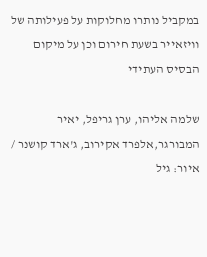במקביל נותרו מחלוקות על פעילותה של וויזאייר בשעת חירום וכן על מיקום הבסיס העתידי

שלמה אליהו, ערן גריפל, יאיר המבורגר,אלפרד אקירוב, ג'ארד קושנר / איור: גיל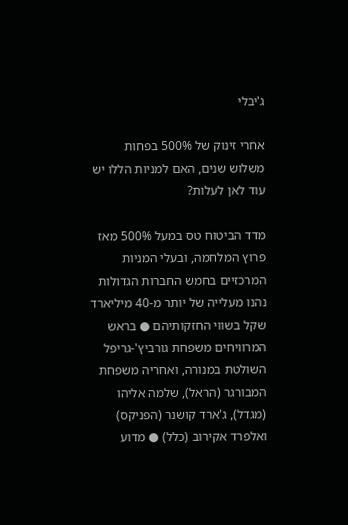ג'יבלי

אחרי זינוק של 500% בפחות משלוש שנים, האם למניות הללו יש עוד לאן לעלות?

מדד הביטוח טס במעל 500% מאז פרוץ המלחמה, ובעלי המניות המרכזיים בחמש החברות הגדולות נהנו מעלייה של יותר מ-40 מיליארד שקל בשווי החזקותיהם ● בראש המרוויחים משפחת גורביץ'-גריפל השולטת במנורה, ואחריה משפחת המבורגר (הראל), שלמה אליהו (מגדל), ג'ארד קושנר (הפניקס) ואלפרד אקירוב (כלל) ● מדוע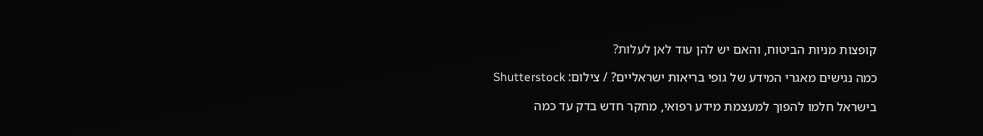קופצות מניות הביטוח, והאם יש להן עוד לאן לעלות?

כמה נגישים מאגרי המידע של גופי בריאות ישראליים? / צילום: Shutterstock

בישראל חלמו להפוך למעצמת מידע רפואי, מחקר חדש בדק עד כמה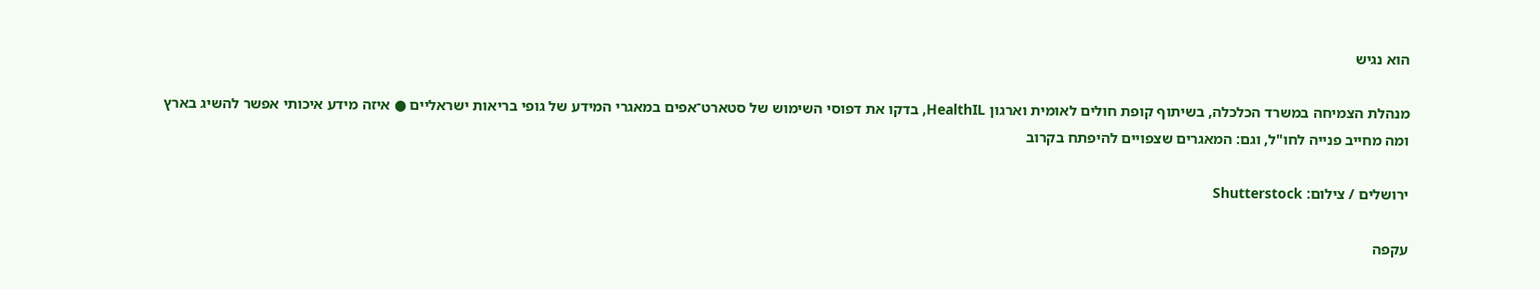הוא נגיש

מנהלת הצמיחה במשרד הכלכלה, בשיתוף קופת חולים לאומית וארגון HealthIL, בדקו את דפוסי השימוש של סטארט־אפים במאגרי המידע של גופי בריאות ישראליים ● איזה מידע איכותי אפשר להשיג בארץ ומה מחייב פנייה לחו"ל, וגם: המאגרים שצפויים להיפתח בקרוב

ירושלים / צילום: Shutterstock

עקפה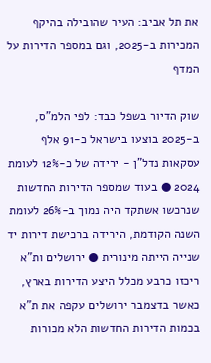את תל אביב: העיר שהובילה בהיקף המכירות ב-2025, וגם במספר הדירות על המדף

שוק הדיור בשפל כבד: לפי הלמ"ס, ב-2025 בוצעו בישראל כ-91 אלף עסקאות נדל"ן - ירידה של כ-12% לעומת 2024 ● בעוד שמספר הדירות החדשות שנרכשו אשתקד היה נמוך ב-26% לעומת השנה הקודמת, הירידה ברכישת דירות יד שנייה הייתה מינורית ● ירושלים ות"א ריכזו כרבע מכלל היצע הדירות בארץ, כאשר בדצמבר ירושלים עקפה את ת"א בכמות הדירות החדשות הלא מכורות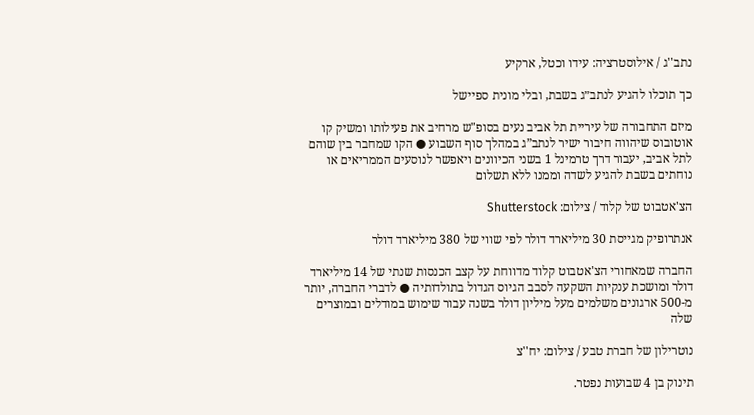נתב''ג / אילוסטרציה: עידו וכטל, ארקיע

כך תוכלו להגיע לנתב״ג בשבת, ובלי מונית ספיישל

מיזם התחבורה של עיריית תל אביב נעים בסופ"ש מרחיב את פעילותו ומשיק קו אוטובוס שיהווה חיבור ישיר לנתב”ג במהלך סוף השבוע ● הקו שמחבר בין שוהם לתל אביב, יעבור דרך טרמינל 1 בשני הכיוונים ויאפשר לנוסעים הממריאים או נוחתים בשבת להגיע לשדה וממנו ללא תשלום

הצ'אטבוט של קלוד / צילום: Shutterstock

אנתרופיק מגייסת 30 מיליארד דולר לפי שווי של 380 מיליארד דולר

החברה שמאחורי הצ'אטבוט קלוד מדווחת על קצב הכנסות שנתי של 14 מיליארד דולר ומושכת ענקיות השקעה לסבב הגיוס הגדול בתולדותיה ● לדברי החברה, יותר מ-500 ארגונים משלמים מעל מיליון דולר בשנה עבור שימוש במודלים ובמוצרים שלה

נוטרילון של חברת טבע / צילום: יח''צ

תינוק בן 4 שבועות נפטר.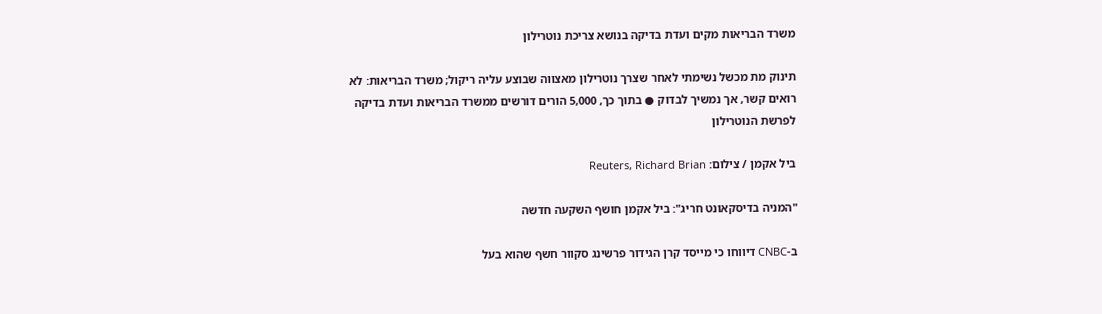משרד הבריאות מקים ועדת בדיקה בנושא צריכת נוטרילון

תינוק מת מכשל נשימתי לאחר שצרך נוטרילון מאצווה שבוצע עליה ריקול; משרד הבריאות: לא רואים קשר, אך נמשיך לבדוק ● בתוך כך, 5,000 הורים דורשים ממשרד הבריאות ועדת בדיקה לפרשת הנוטרילון

ביל אקמן / צילום: Reuters, Richard Brian

"המניה בדיסקאונט חריג": ביל אקמן חושף השקעה חדשה

ב-CNBC דיווחו כי מייסד קרן הגידור פרשינג סקוור חשף שהוא בעל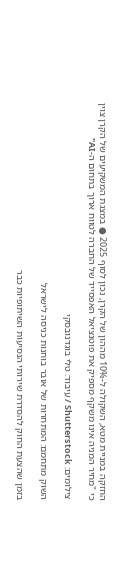החזקה במניית מטא, השקולה ל-10% מההון של הקרן, נכון לסוף 2025 ● במצגת המשקיעים של הקרן צוין כי "מחיר המניה אינו משקף מספיק את פוטנציאל האפסייד של החברה לטווח ארוך בתחום ה-AI"

צילומים: Shutterstock / עיבוד: טלי בוגדנובסקי

השוק מתחמם: המתחרות של אובר בוחנות כניסה לישראל

בזמן שהצעת החוק להסדרת שירותי הנסיעות השיתופיות כבר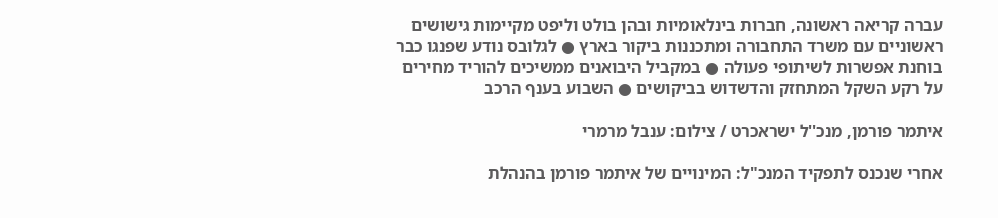עברה קריאה ראשונה, חברות בינלאומיות ובהן בולט וליפט מקיימות גישושים ראשוניים עם משרד התחבורה ומתכננות ביקור בארץ ● לגלובס נודע שפנגו כבר בוחנת אפשרות לשיתופי פעולה ● במקביל היבואנים ממשיכים להוריד מחירים על רקע השקל המתחזק והדשדוש בביקושים ● השבוע בענף הרכב

איתמר פורמן, מנכ''ל ישראכרט / צילום: ענבל מרמרי

אחרי שנכנס לתפקיד המנכ"ל: המינויים של איתמר פורמן בהנהלת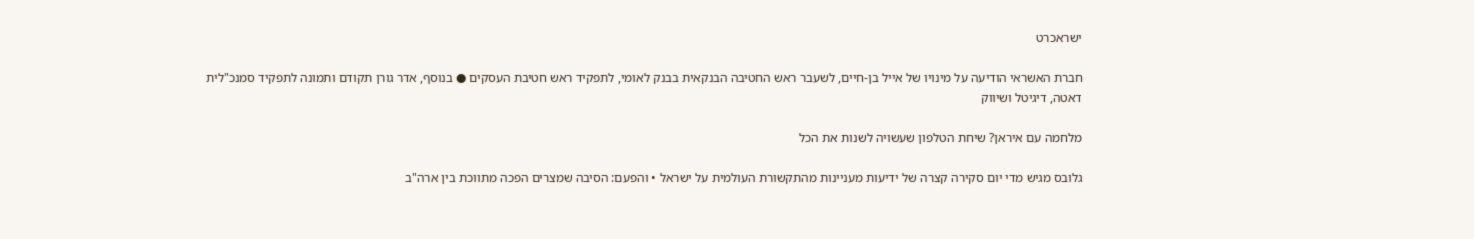ישראכרט

חברת האשראי הודיעה על מינויו של אייל בן-חיים, לשעבר ראש החטיבה הבנקאית בבנק לאומי, לתפקיד ראש חטיבת העסקים ● בנוסף, אדר גורן תקודם ותמונה לתפקיד סמנכ"לית דאטה, דיגיטל ושיווק

מלחמה עם איראן? שיחת הטלפון שעשויה לשנות את הכל

גלובס מגיש מדי יום סקירה קצרה של ידיעות מעניינות מהתקשורת העולמית על ישראל • והפעם: הסיבה שמצרים הפכה מתווכת בין ארה"ב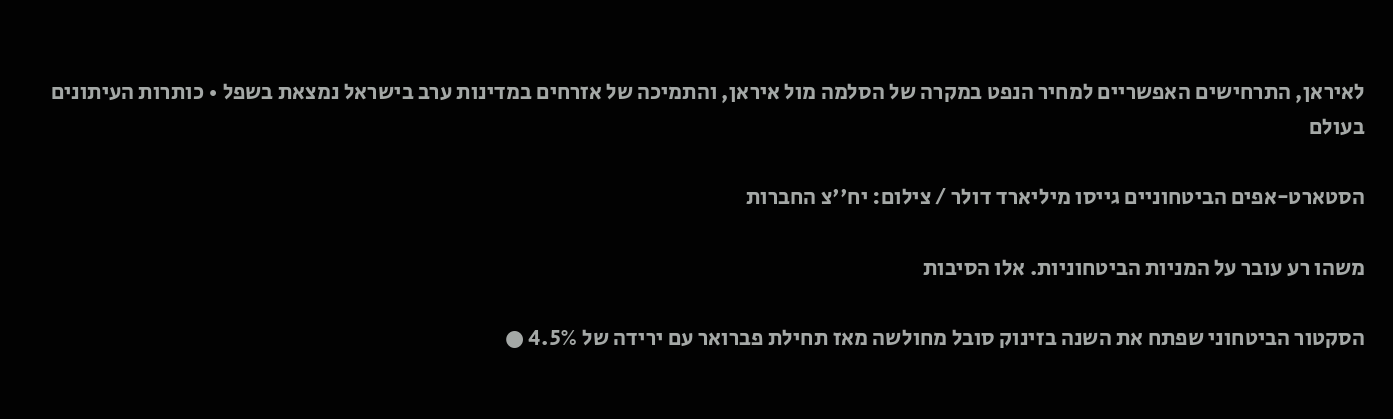לאיראן, התרחישים האפשריים למחיר הנפט במקרה של הסלמה מול איראן, והתמיכה של אזרחים במדינות ערב בישראל נמצאת בשפל • כותרות העיתונים בעולם

הסטארט-אפים הביטחוניים גייסו מיליארד דולר / צילום: יח''צ החברות

משהו רע עובר על המניות הביטחוניות. אלו הסיבות

הסקטור הביטחוני שפתח את השנה בזינוק סובל מחולשה מאז תחילת פברואר עם ירידה של 4.5% ●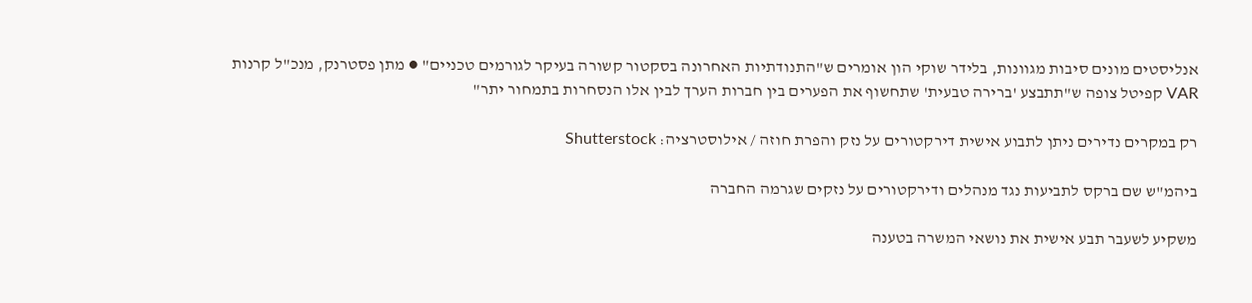אנליסטים מונים סיבות מגוונות, בלידר שוקי הון אומרים ש"התנודתיות האחרונה בסקטור קשורה בעיקר לגורמים טכניים" ● מתן פסטרנק, מנכ"ל קרנות VAR קפיטל צופה ש"תתבצע 'ברירה טבעית' שתחשוף את הפערים בין חברות הערך לבין אלו הנסחרות בתמחור יתר"

רק במקרים נדירים ניתן לתבוע אישית דירקטורים על נזק והפרת חוזה / אילוסטרציה: Shutterstock

ביהמ"ש שם ברקס לתביעות נגד מנהלים ודירקטורים על נזקים שגרמה החברה

משקיע לשעבר תבע אישית את נושאי המשרה בטענה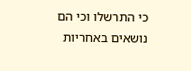כי התרשלו וכי הם נושאים באחריות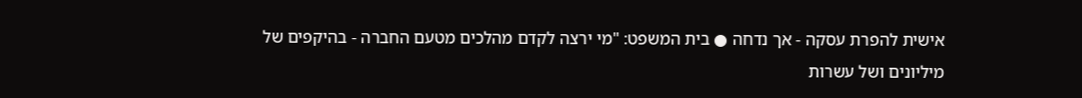אישית להפרת עסקה - אך נדחה ● בית המשפט: "מי ירצה לקדם מהלכים מטעם החברה - בהיקפים של מיליונים ושל עשרות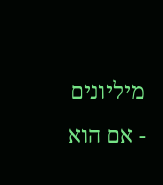מיליונים - אם הוא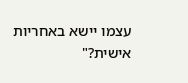עצמו יישא באחריות אישית?"